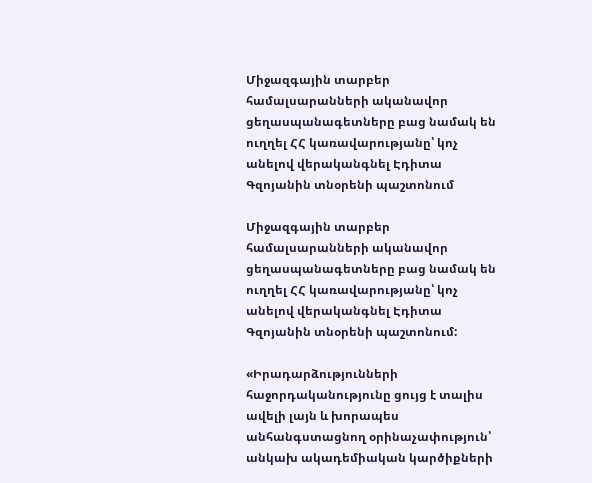Միջազգային տարբեր համալսարանների ականավոր ցեղասպանագետները բաց նամակ են ուղղել ՀՀ կառավարությանը՝ կոչ անելով վերականգնել Էդիտա Գզոյանին տնօրենի պաշտոնում

Միջազգային տարբեր համալսարանների ականավոր ցեղասպանագետները բաց նամակ են ուղղել ՀՀ կառավարությանը՝ կոչ անելով վերականգնել Էդիտա Գզոյանին տնօրենի պաշտոնում:

«Իրադարձությունների հաջորդականությունը ցույց է տալիս ավելի լայն և խորապես անհանգստացնող օրինաչափություն՝ անկախ ակադեմիական կարծիքների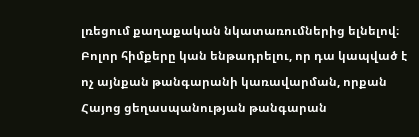լռեցում քաղաքական նկատառումներից ելնելով։ Բոլոր հիմքերը կան ենթադրելու, որ դա կապված է ոչ այնքան թանգարանի կառավարման, որքան Հայոց ցեղասպանության թանգարան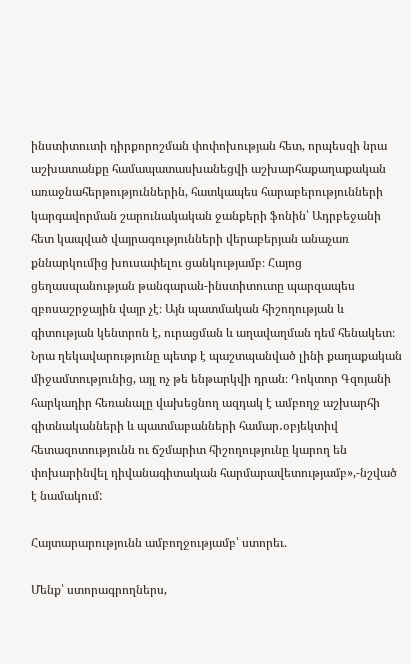ինստիտուտի դիրքորոշման փոփոխության հետ, որպեսզի նրա աշխատանքը համապատասխանեցվի աշխարհաքաղաքական առաջնահերթություններին, հատկապես հարաբերությունների կարգավորման շարունակական ջանքերի ֆոնին՝ Ադրբեջանի հետ կապված վայրագությունների վերաբերյան անաչառ քննարկումից խուսափելու ցանկությամբ։ Հայոց ցեղասպանության թանգարան-ինստիտուտը պարզապես զբոսաշրջային վայր չէ։ Այն պատմական հիշողության և գիտության կենտրոն է, ուրացման և աղավաղման դեմ հենակետ։ Նրա ղեկավարությունը պետք է պաշտպանված լինի քաղաքական միջամտությունից, այլ ոչ թե ենթարկվի դրան։ Դոկտոր Գզոյանի հարկադիր հեռանալը վախեցնող ազդակ է ամբողջ աշխարհի գիտնականների և պատմաբանների համար․օբյեկտիվ հետազոտությունն ու ճշմարիտ հիշողությունը կարող են փոխարինվել դիվանագիտական հարմարավետությամբ»,-նշված է նամակում:

Հայտարարությունն ամբողջությամբ՝ ստորեւ.

Մենք՝ ստորագրողներս,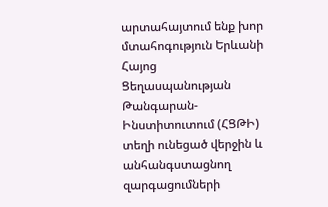արտահայտում ենք խոր մտահոգություն Երևանի Հայոց Ցեղասպանության Թանգարան-Ինստիտուտում (ՀՑԹԻ) տեղի ունեցած վերջին և անհանգստացնող զարգացումների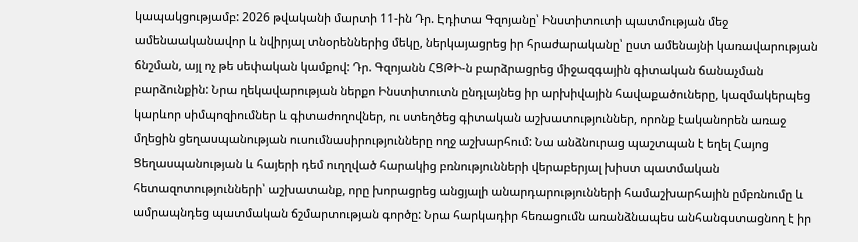կապակցությամբ: 2026 թվականի մարտի 11-ին Դր. Էդիտա Գզոյանը՝ Ինստիտուտի պատմության մեջ ամենաականավոր և նվիրյալ տնօրեններից մեկը, ներկայացրեց իր հրաժարականը՝ ըստ ամենայնի կառավարության ճնշման, այլ ոչ թե սեփական կամքով: Դր. Գզոյանն ՀՑԹԻ-ն բարձրացրեց միջազգային գիտական ճանաչման բարձունքին: Նրա ղեկավարության ներքո Ինստիտուտն ընդլայնեց իր արխիվային հավաքածուները, կազմակերպեց կարևոր սիմպոզիումներ և գիտաժողովներ, ու ստեղծեց գիտական աշխատություններ, որոնք էականորեն առաջ մղեցին ցեղասպանության ուսումնասիրությունները ողջ աշխարհում: Նա անձնուրաց պաշտպան է եղել Հայոց Ցեղասպանության և հայերի դեմ ուղղված հարակից բռնությունների վերաբերյալ խիստ պատմական հետազոտությունների՝ աշխատանք, որը խորացրեց անցյալի անարդարությունների համաշխարհային ըմբռնումը և ամրապնդեց պատմական ճշմարտության գործը: Նրա հարկադիր հեռացումն առանձնապես անհանգստացնող է իր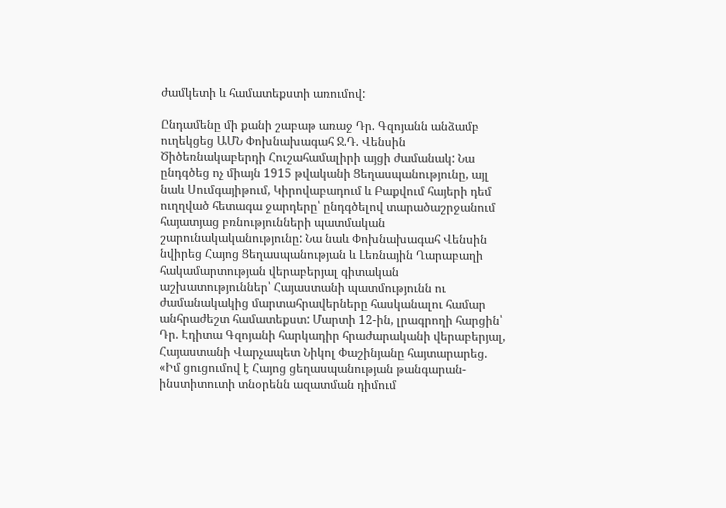ժամկետի և համատեքստի առումով:

Ընդամենը մի քանի շաբաթ առաջ Դր. Գզոյանն անձամբ ուղեկցեց ԱՄՆ Փոխնախագահ Ջ.Դ. Վենսին Ծիծեռնակաբերդի Հուշահամալիրի այցի ժամանակ: Նա ընդգծեց ոչ միայն 1915 թվականի Ցեղասպանությունը, այլ նաև Սումգայիթում, Կիրովաբադում և Բաքվում հայերի դեմ ուղղված հետագա ջարդերը՝ ընդգծելով տարածաշրջանում հայատյաց բռնությունների պատմական շարունակականությունը: Նա նաև Փոխնախագահ Վենսին նվիրեց Հայոց Ցեղասպանության և Լեռնային Ղարաբաղի հակամարտության վերաբերյալ գիտական աշխատություններ՝ Հայաստանի պատմությունն ու ժամանակակից մարտահրավերները հասկանալու համար անհրաժեշտ համատեքստ: Մարտի 12-ին, լրագրողի հարցին՝ Դր. Էդիտա Գզոյանի հարկադիր հրաժարականի վերաբերյալ, Հայաստանի Վարչապետ Նիկոլ Փաշինյանը հայտարարեց. «Իմ ցուցումով է Հայոց ցեղասպանության թանգարան-ինստիտուտի տնօրենն ազատման դիմում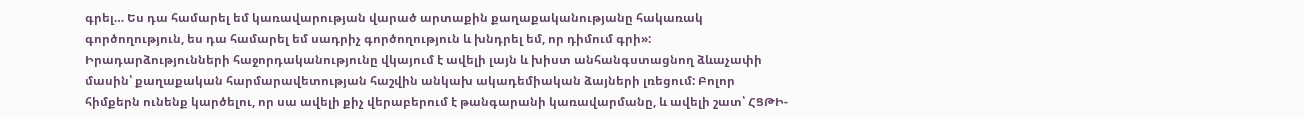գրել… Ես դա համարել եմ կառավարության վարած արտաքին քաղաքականությանը հակառակ գործողություն, ես դա համարել եմ սադրիչ գործողություն և խնդրել եմ, որ դիմում գրի»: Իրադարձությունների հաջորդականությունը վկայում է ավելի լայն և խիստ անհանգստացնող ձևաչափի մասին՝ քաղաքական հարմարավետության հաշվին անկախ ակադեմիական ձայների լռեցում: Բոլոր հիմքերն ունենք կարծելու, որ սա ավելի քիչ վերաբերում է թանգարանի կառավարմանը, և ավելի շատ՝ ՀՑԹԻ-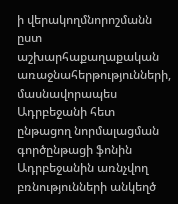ի վերակողմնորոշմանն ըստ աշխարհաքաղաքական առաջնահերթությունների, մասնավորապես Ադրբեջանի հետ ընթացող նորմալացման գործընթացի ֆոնին Ադրբեջանին առնչվող բռնությունների անկեղծ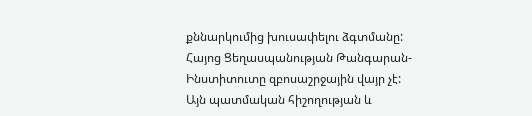քննարկումից խուսափելու ձգտմանը: Հայոց Ցեղասպանության Թանգարան-Ինստիտուտը զբոսաշրջային վայր չէ: Այն պատմական հիշողության և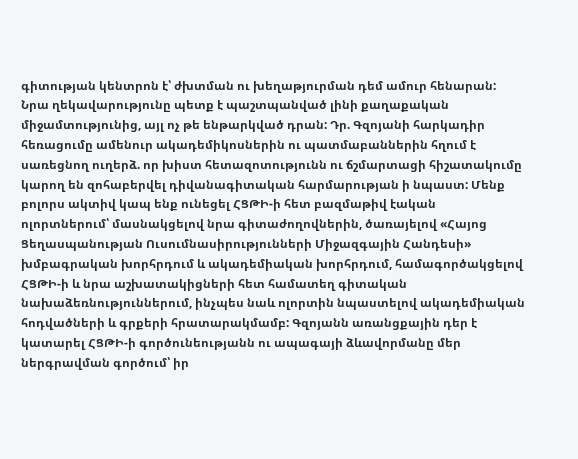գիտության կենտրոն է՝ ժխտման ու խեղաթյուրման դեմ ամուր հենարան: Նրա ղեկավարությունը պետք է պաշտպանված լինի քաղաքական միջամտությունից, այլ ոչ թե ենթարկված դրան: Դր. Գզոյանի հարկադիր հեռացումը ամենուր ակադեմիկոսներին ու պատմաբաններին հղում է սառեցնող ուղերձ. որ խիստ հետազոտությունն ու ճշմարտացի հիշատակումը կարող են զոհաբերվել դիվանագիտական հարմարության ի նպաստ: Մենք բոլորս ակտիվ կապ ենք ունեցել ՀՑԹԻ-ի հետ բազմաթիվ էական ոլորտներում՝ մասնակցելով նրա գիտաժողովներին, ծառայելով «Հայոց Ցեղասպանության Ուսումնասիրությունների Միջազգային Հանդեսի» խմբագրական խորհրդում և ակադեմիական խորհրդում, համագործակցելով ՀՑԹԻ-ի և նրա աշխատակիցների հետ համատեղ գիտական նախաձեռնություններում, ինչպես նաև ոլորտին նպաստելով ակադեմիական հոդվածների և գրքերի հրատարակմամբ: Գզոյանն առանցքային դեր է կատարել ՀՑԹԻ-ի գործունեությանն ու ապագայի ձևավորմանը մեր ներգրավման գործում՝ իր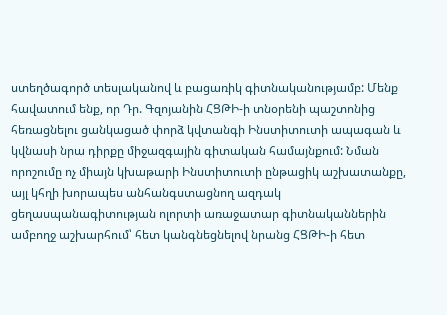ստեղծագործ տեսլականով և բացառիկ գիտնականությամբ: Մենք հավատում ենք, որ Դր. Գզոյանին ՀՑԹԻ-ի տնօրենի պաշտոնից հեռացնելու ցանկացած փորձ կվտանգի Ինստիտուտի ապագան և կվնասի նրա դիրքը միջազգային գիտական համայնքում: Նման որոշումը ոչ միայն կխաթարի Ինստիտուտի ընթացիկ աշխատանքը, այլ կհղի խորապես անհանգստացնող ազդակ ցեղասպանագիտության ոլորտի առաջատար գիտնականներին ամբողջ աշխարհում՝ հետ կանգնեցնելով նրանց ՀՑԹԻ-ի հետ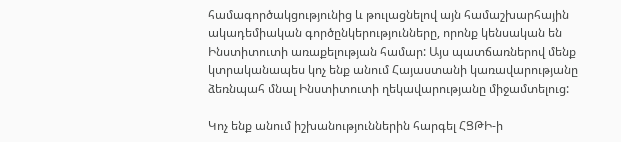համագործակցությունից և թուլացնելով այն համաշխարհային ակադեմիական գործընկերությունները, որոնք կենսական են Ինստիտուտի առաքելության համար: Այս պատճառներով մենք կտրականապես կոչ ենք անում Հայաստանի կառավարությանը ձեռնպահ մնալ Ինստիտուտի ղեկավարությանը միջամտելուց:

Կոչ ենք անում իշխանություններին հարգել ՀՑԹԻ-ի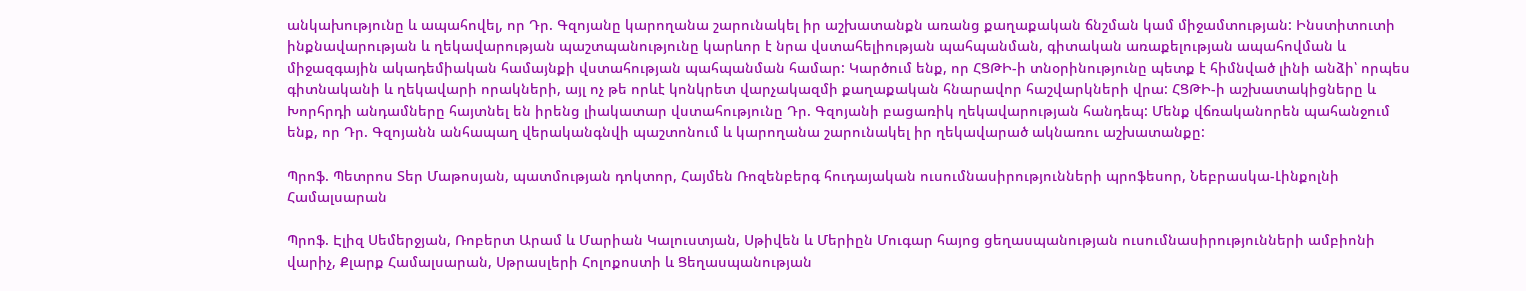անկախությունը և ապահովել, որ Դր. Գզոյանը կարողանա շարունակել իր աշխատանքն առանց քաղաքական ճնշման կամ միջամտության: Ինստիտուտի ինքնավարության և ղեկավարության պաշտպանությունը կարևոր է նրա վստահելիության պահպանման, գիտական առաքելության ապահովման և միջազգային ակադեմիական համայնքի վստահության պահպանման համար: Կարծում ենք, որ ՀՑԹԻ-ի տնօրինությունը պետք է հիմնված լինի անձի՝ որպես գիտնականի և ղեկավարի որակների, այլ ոչ թե որևէ կոնկրետ վարչակազմի քաղաքական հնարավոր հաշվարկների վրա: ՀՑԹԻ-ի աշխատակիցները և Խորհրդի անդամները հայտնել են իրենց լիակատար վստահությունը Դր. Գզոյանի բացառիկ ղեկավարության հանդեպ: Մենք վճռականորեն պահանջում ենք, որ Դր. Գզոյանն անհապաղ վերականգնվի պաշտոնում և կարողանա շարունակել իր ղեկավարած ակնառու աշխատանքը:

Պրոֆ. Պետրոս Տեր Մաթոսյան, պատմության դոկտոր, Հայմեն Ռոզենբերգ հուդայական ուսումնասիրությունների պրոֆեսոր, Նեբրասկա-Լինքոլնի Համալսարան

Պրոֆ. Էլիզ Սեմերջյան, Ռոբերտ Արամ և Մարիան Կալուստյան, Սթիվեն և Մերիըն Մուգար հայոց ցեղասպանության ուսումնասիրությունների ամբիոնի վարիչ, Քլարք Համալսարան, Սթրասլերի Հոլոքոստի և Ցեղասպանության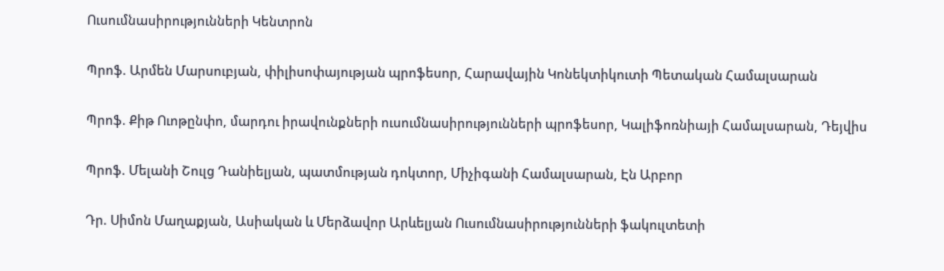Ուսումնասիրությունների Կենտրոն

Պրոֆ. Արմեն Մարսուբյան, փիլիսոփայության պրոֆեսոր, Հարավային Կոնեկտիկուտի Պետական Համալսարան

Պրոֆ. Քիթ Ուոթընփո, մարդու իրավունքների ուսումնասիրությունների պրոֆեսոր, Կալիֆոռնիայի Համալսարան, Դեյվիս

Պրոֆ. Մելանի Շուլց Դանիելյան, պատմության դոկտոր, Միչիգանի Համալսարան, Էն Արբոր

Դր. Սիմոն Մաղաքյան, Ասիական և Մերձավոր Արևելյան Ուսումնասիրությունների ֆակուլտետի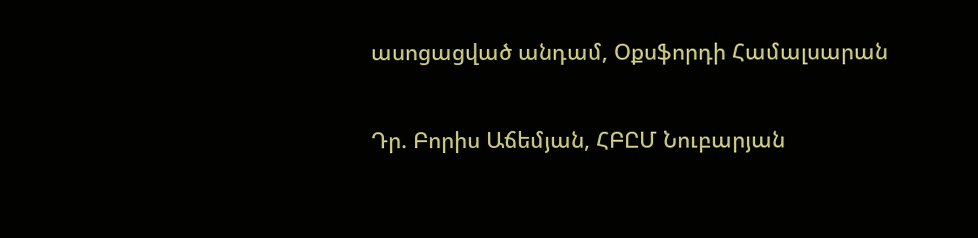ասոցացված անդամ, Օքսֆորդի Համալսարան

Դր. Բորիս Աճեմյան, ՀԲԸՄ Նուբարյան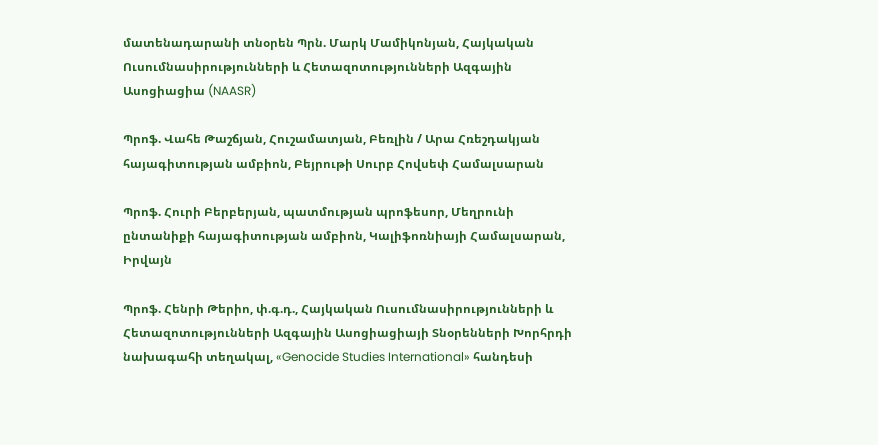մատենադարանի տնօրեն Պրն. Մարկ Մամիկոնյան, Հայկական Ուսումնասիրությունների և Հետազոտությունների Ազգային Ասոցիացիա (NAASR)

Պրոֆ. Վահե Թաշճյան, Հուշամատյան, Բեռլին / Արա Հռեշդակյան հայագիտության ամբիոն, Բեյրութի Սուրբ Հովսեփ Համալսարան

Պրոֆ. Հուրի Բերբերյան, պատմության պրոֆեսոր, Մեղրունի ընտանիքի հայագիտության ամբիոն, Կալիֆոռնիայի Համալսարան, Իրվայն

Պրոֆ. Հենրի Թերիո, փ.գ.դ., Հայկական Ուսումնասիրությունների և Հետազոտությունների Ազգային Ասոցիացիայի Տնօրենների Խորհրդի նախագահի տեղակալ, «Genocide Studies International» հանդեսի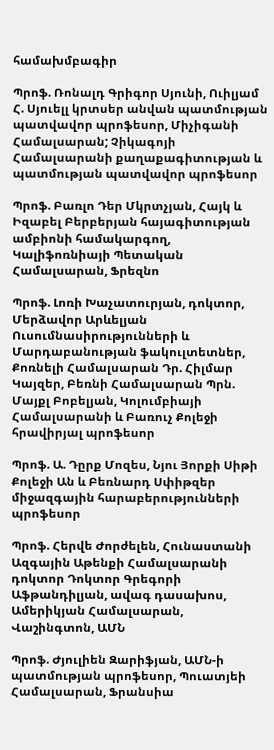համախմբագիր

Պրոֆ. Ռոնալդ Գրիգոր Սյունի, Ուիլյամ Հ. Սյուելլ կրտսեր անվան պատմության պատվավոր պրոֆեսոր, Միչիգանի Համալսարան; Չիկագոյի Համալսարանի քաղաքագիտության և պատմության պատվավոր պրոֆեսոր

Պրոֆ. Բառլո Դեր Մկրտչյան, Հայկ և Իզաբել Բերբերյան հայագիտության ամբիոնի համակարգող, Կալիֆոռնիայի Պետական Համալսարան, Ֆրեզնո

Պրոֆ. Լոռի Խաչատուրյան, դոկտոր, Մերձավոր Արևելյան Ուսումնասիրությունների և Մարդաբանության ֆակուլտետներ, Քոռնելի Համալսարան Դր. Հիլմար Կայզեր, Բեռնի Համալսարան Պրն. Մայքլ Բոբելյան, Կոլումբիայի Համալսարանի և Բառուչ Քոլեջի հրավիրյալ պրոֆեսոր

Պրոֆ. Ա. Դըրք Մոզես, Նյու Յորքի Սիթի Քոլեջի Ան և Բեռնարդ Սփիթզեր միջազգային հարաբերությունների պրոֆեսոր

Պրոֆ. Հերվե Ժորժելեն, Հունաստանի Ազգային Աթենքի Համալսարանի դոկտոր Դոկտոր Գրեգորի Աֆթանդիլյան, ավագ դասախոս, Ամերիկյան Համալսարան, Վաշինգտոն, ԱՄՆ

Պրոֆ. Ժյուլիեն Զարիֆյան, ԱՄՆ-ի պատմության պրոֆեսոր, Պուատյեի Համալսարան, Ֆրանսիա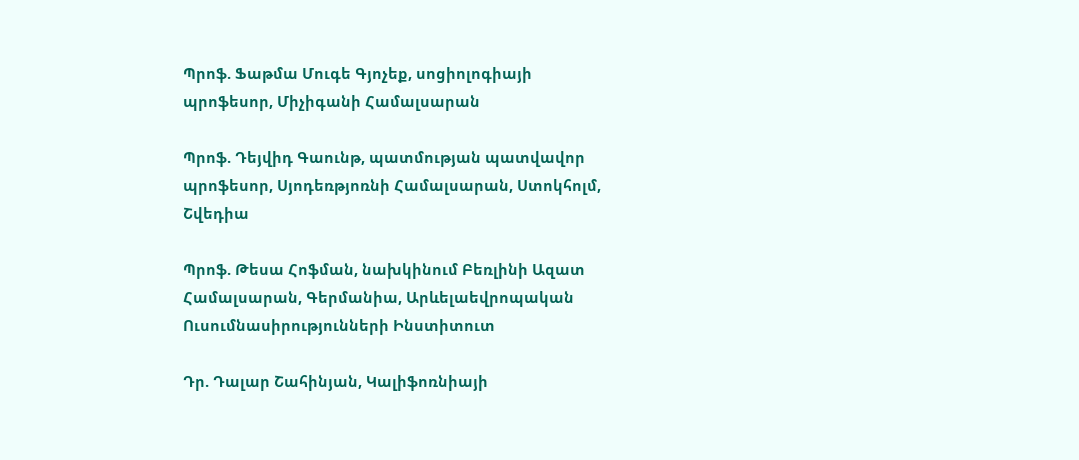Պրոֆ. Ֆաթմա Մուգե Գյոչեք, սոցիոլոգիայի պրոֆեսոր, Միչիգանի Համալսարան

Պրոֆ. Դեյվիդ Գաունթ, պատմության պատվավոր պրոֆեսոր, Սյոդեռթյոռնի Համալսարան, Ստոկհոլմ, Շվեդիա

Պրոֆ. Թեսա Հոֆման, նախկինում Բեռլինի Ազատ Համալսարան, Գերմանիա, Արևելաեվրոպական Ուսումնասիրությունների Ինստիտուտ

Դր. Դալար Շահինյան, Կալիֆոռնիայի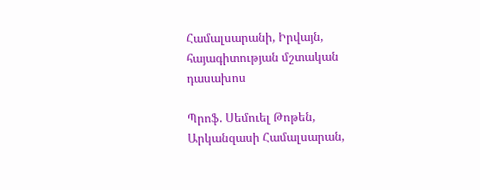Համալսարանի, Իրվայն, հայագիտության մշտական դասախոս

Պրոֆ. Սեմուել Թոթեն, Արկանզասի Համալսարան,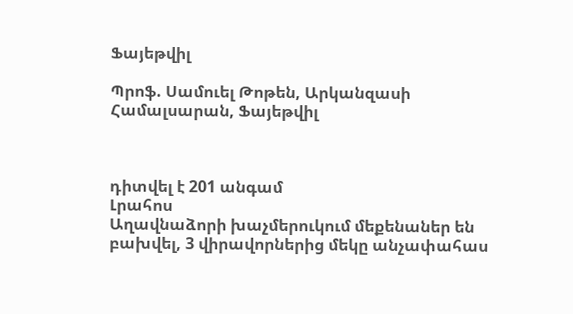Ֆայեթվիլ

Պրոֆ. Սամուել Թոթեն, Արկանզասի Համալսարան, Ֆայեթվիլ



դիտվել է 201 անգամ
Լրահոս
Աղավնաձորի խաչմերուկում մեքենաներ են բախվել, 3 վիրավորներից մեկը անչափահաս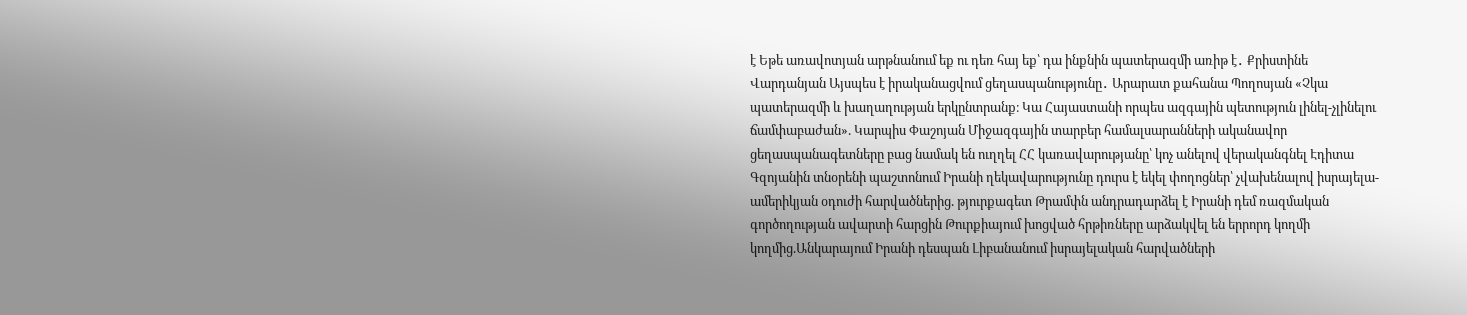է Եթե առավոտյան արթնանում եք ու դեռ հայ եք՝ դա ինքնին պատերազմի առիթ է․ Քրիստինե Վարդանյան Այսպես է իրականացվում ցեղասպանությունը․ Արարատ քահանա Պողոսյան «Չկա պատերազմի և խաղաղության երկընտրանք։ Կա Հայաստանի որպես ազգային պետություն լինել-չլինելու ճամփաբաժան». Կարպիս Փաշոյան Միջազգային տարբեր համալսարանների ականավոր ցեղասպանագետները բաց նամակ են ուղղել ՀՀ կառավարությանը՝ կոչ անելով վերականգնել Էդիտա Գզոյանին տնօրենի պաշտոնում Իրանի ղեկավարությունը դուրս է եկել փողոցներ՝ չվախենալով իսրայելա-ամերիկյան օդուժի հարվածներից. թյուրքագետ Թրամփն անդրադարձել է Իրանի դեմ ռազմական գործողության ավարտի հարցին Թուրքիայում խոցված հրթիռները արձակվել են երրորդ կողմի կողմից.Անկարայում Իրանի դեսպան Լիբանանում իսրայելական հարվածների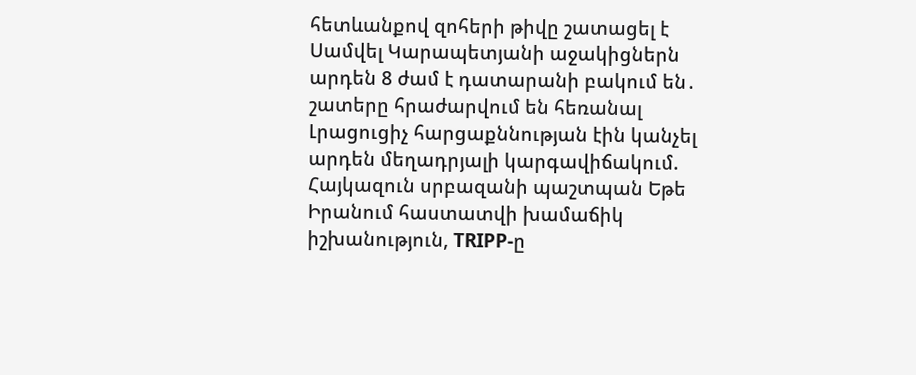հետևանքով զոհերի թիվը շատացել է Սամվել Կարապետյանի աջակիցներն արդեն 8 ժամ է դատարանի բակում են․ շատերը հրաժարվում են հեռանալ Լրացուցիչ հարցաքննության էին կանչել արդեն մեղադրյալի կարգավիճակում. Հայկազուն սրբազանի պաշտպան Եթե Իրանում հաստատվի խամաճիկ իշխանություն, TRIPP-ը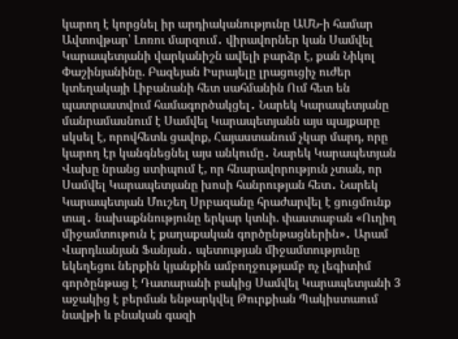կարող է կորցնել իր արդիականությունը ԱՄՆ-ի համար Ավտովթար՝ Լոռու մարզում․ վիրավորներ կան Սամվել Կարապետյանի վարկանիշն ավելի բարձր է, քան Նիկոլ Փաշինյանինը. Բազեյան Իսրայելը լրացուցիչ ուժեր կտեղակայի Լիբանանի հետ սահմանին Ում հետ են պատրաստվում համագործակցել․ Նարեկ Կարապետյանը մանրամասնում է Սամվել Կարապետյանն այս պայքարը սկսել է, որովհետև ցավոք, Հայաստանում չկար մարդ, որը կարող էր կանգնեցնել այս անկումը․ Նարեկ Կարապետյան Վախը նրանց ստիպում է, որ հնարավորություն չտան, որ Սամվել Կարապետյանը խոսի հանրության հետ․ Նարեկ Կարապետյան Մուշեղ Սրբազանը հրաժարվել է ցուցմունք տալ․ նախաքննությունը երկար կտևի. փաստաբան «Ուղիղ միջամտութուն է քաղաքական գործընթացներին»․ Արամ Վարդևանյան Ֆանյան․ պետության միջամտությունը եկեղեցու ներքին կյանքին ամբողջությամբ ոչ լեգիտիմ գործընթաց է Դատարանի բակից Սամվել Կարապետյանի 3 աջակից է բերման ենթարկվել Թուրքիան Պակիստաում նավթի և բնական գազի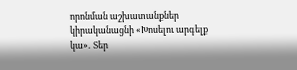որոնման աշխատանքներ կիրականացնի «Խոսելու արգելք կա»․ Տեր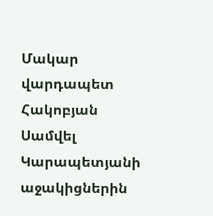Մակար վարդապետ Հակոբյան Սամվել Կարապետյանի աջակիցներին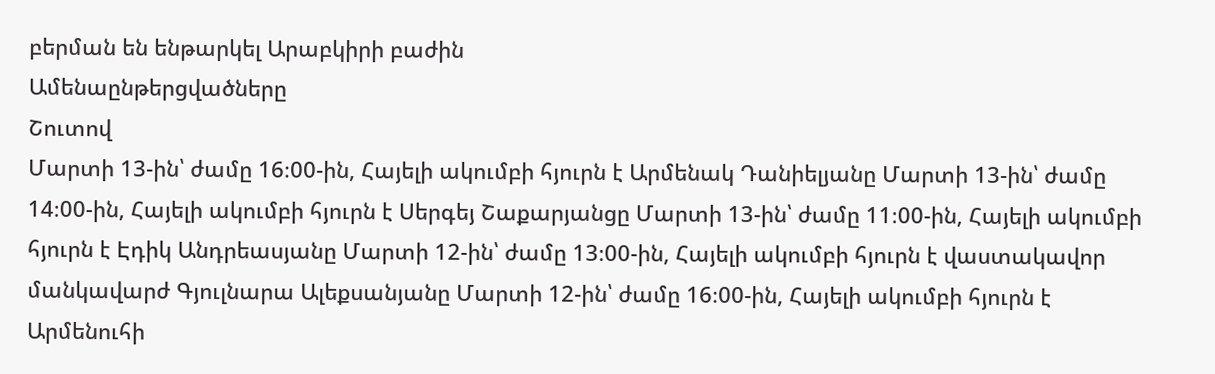բերման են ենթարկել Արաբկիրի բաժին
Ամենաընթերցվածները
Շուտով
Մարտի 13-ին՝ ժամը 16։00-ին, Հայելի ակումբի հյուրն է Արմենակ Դանիելյանը Մարտի 13-ին՝ ժամը 14։00-ին, Հայելի ակումբի հյուրն է Սերգեյ Շաքարյանցը Մարտի 13-ին՝ ժամը 11։00-ին, Հայելի ակումբի հյուրն է Էդիկ Անդրեասյանը Մարտի 12-ին՝ ժամը 13։00-ին, Հայելի ակումբի հյուրն է վաստակավոր մանկավարժ Գյուլնարա Ալեքսանյանը Մարտի 12-ին՝ ժամը 16։00-ին, Հայելի ակումբի հյուրն է Արմենուհի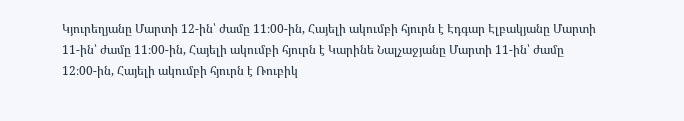Կյուրեղյանը Մարտի 12-ին՝ ժամը 11։00-ին, Հայելի ակումբի հյուրն է Էդգար Էլբակյանը Մարտի 11-ին՝ ժամը 11։00-ին, Հայելի ակումբի հյուրն է Կարինե Նալչաջյանը Մարտի 11-ին՝ ժամը 12։00-ին, Հայելի ակումբի հյուրն է Ռուբիկ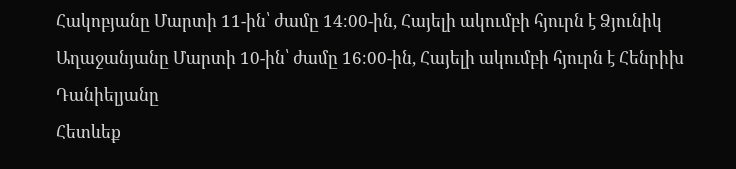Հակոբյանը Մարտի 11-ին՝ ժամը 14։00-ին, Հայելի ակումբի հյուրն է Ձյունիկ Աղաջանյանը Մարտի 10-ին՝ ժամը 16։00-ին, Հայելի ակումբի հյուրն է Հենրիխ Դանիելյանը
Հետևեք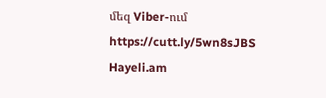մեզ Viber-ում https://cutt.ly/5wn8sJBS
Hayeli.am